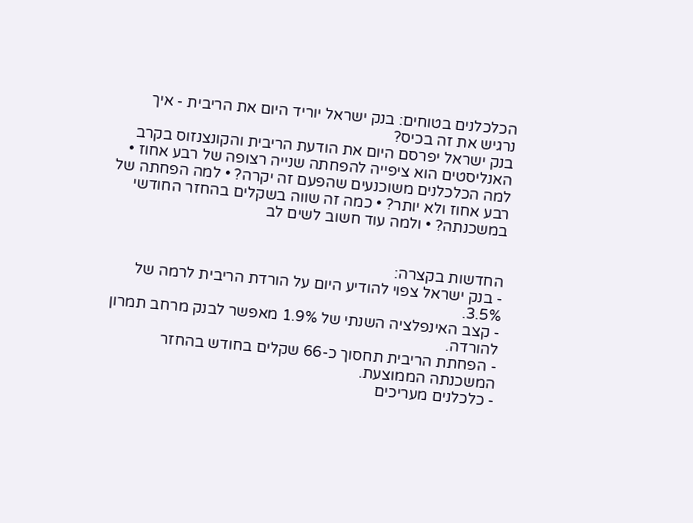הכלכלנים בטוחים: בנק ישראל יוריד היום את הריבית - איך נרגיש את זה בכיס?
בנק ישראל יפרסם היום את הודעת הריבית והקונצנזוס בקרב האנליסטים הוא ציפייה להפחתה שנייה רצופה של רבע אחוז • למה הכלכלנים משוכנעים שהפעם זה יקרה? • למה הפחתה של רבע אחוז ולא יותר? • כמה זה שווה בשקלים בהחזר החודשי במשכנתה? • ולמה עוד חשוב לשים לב


החדשות בקצרה:
- בנק ישראל צפוי להודיע היום על הורדת הריבית לרמה של 3.5%.
- קצב האינפלציה השנתי של 1.9% מאפשר לבנק מרחב תמרון להורדה.
- הפחתת הריבית תחסוך כ-66 שקלים בחודש בהחזר המשכנתה הממוצעת.
- כלכלנים מעריכים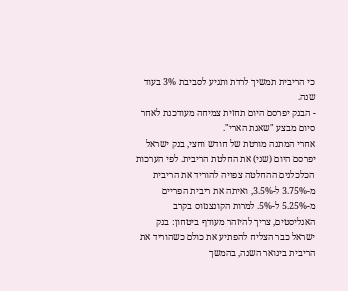כי הריבית תמשיך לרדת ותגיע לסביבת 3% בעוד שנה.
- הבנק יפרסם היום תחזית צמיחה מעודכנת לאחר סיום מבצע "שאגת הארי".
אחרי המתנה מורטת של חודש וחצי, בנק ישראל יפרסם היום (שני) את החלטת הריבית. לפי הערכות הכלכלנים ההחלטה צפויה להוריד את הריבית מ-3.75% ל-3.5%, ואיתה את ריבית הפריים מ-5.25% ל-5%. למרות הקונצנזוס בקרב האנליסטים, צריך להיזהר מעודף ביטחון: בנק ישראל כבר הצליח להפתיע את כולם כשהוריד את הריבית בינואר השנה, בהמשך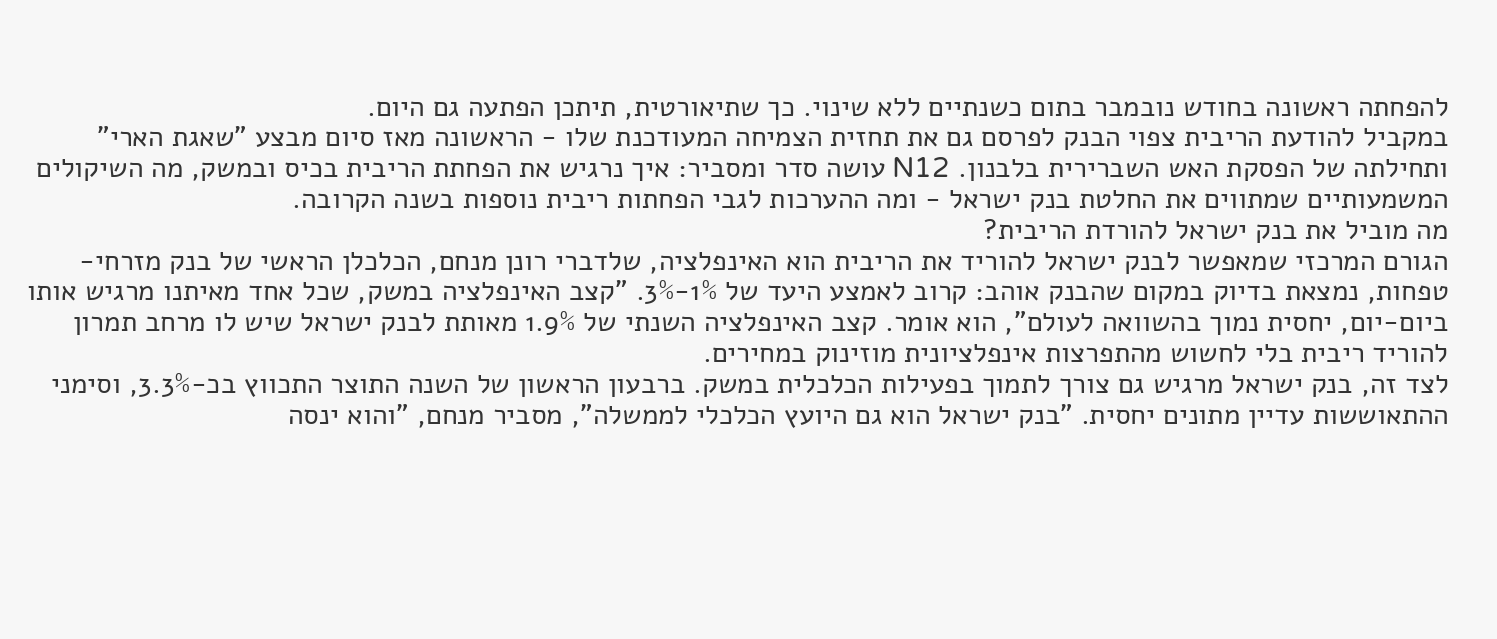להפחתה ראשונה בחודש נובמבר בתום כשנתיים ללא שינוי. כך שתיאורטית, תיתכן הפתעה גם היום.
במקביל להודעת הריבית צפוי הבנק לפרסם גם את תחזית הצמיחה המעודכנת שלו - הראשונה מאז סיום מבצע "שאגת הארי" ותחילתה של הפסקת האש השברירית בלבנון. N12 עושה סדר ומסביר: איך נרגיש את הפחתת הריבית בכיס ובמשק, מה השיקולים המשמעותיים שמתווים את החלטת בנק ישראל - ומה ההערכות לגבי הפחתות ריבית נוספות בשנה הקרובה.
מה מוביל את בנק ישראל להורדת הריבית?
הגורם המרכזי שמאפשר לבנק ישראל להוריד את הריבית הוא האינפלציה, שלדברי רונן מנחם, הכלכלן הראשי של בנק מזרחי-טפחות, נמצאת בדיוק במקום שהבנק אוהב: קרוב לאמצע היעד של 1%-3%. "קצב האינפלציה במשק, שכל אחד מאיתנו מרגיש אותו ביום-יום, יחסית נמוך בהשוואה לעולם", הוא אומר. קצב האינפלציה השנתי של 1.9% מאותת לבנק ישראל שיש לו מרחב תמרון להוריד ריבית בלי לחשוש מהתפרצות אינפלציונית מוזינוק במחירים.
לצד זה, בנק ישראל מרגיש גם צורך לתמוך בפעילות הכלכלית במשק. ברבעון הראשון של השנה התוצר התכווץ בכ-3.3%, וסימני ההתאוששות עדיין מתונים יחסית. "בנק ישראל הוא גם היועץ הכלכלי לממשלה", מסביר מנחם, "והוא ינסה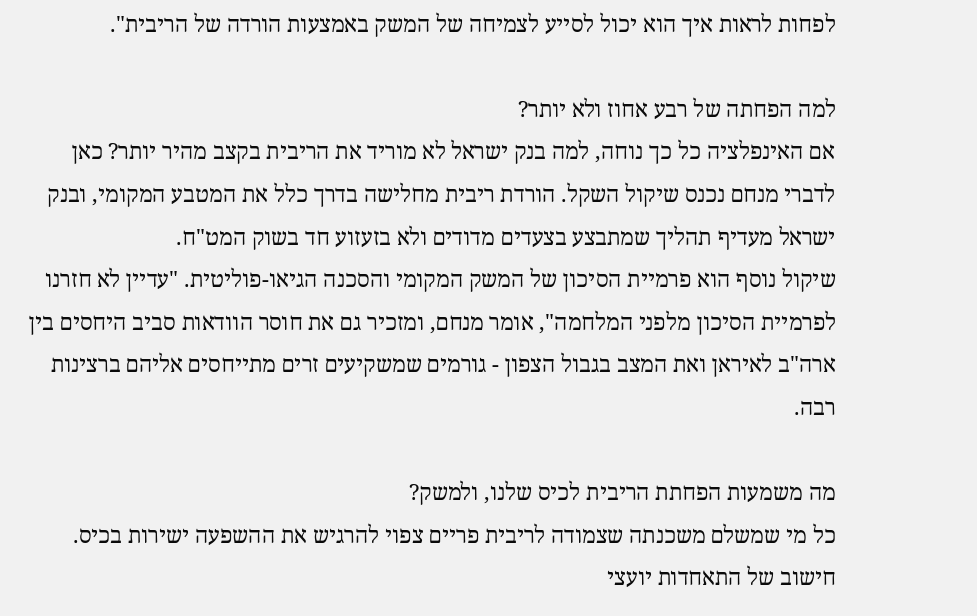לפחות לראות איך הוא יכול לסייע לצמיחה של המשק באמצעות הורדה של הריבית".

למה הפחתה של רבע אחוז ולא יותר?
אם האינפלציה כל כך נוחה, למה בנק ישראל לא מוריד את הריבית בקצב מהיר יותר? כאן לדברי מנחם נכנס שיקול השקל. הורדת ריבית מחלישה בדרך כלל את המטבע המקומי, ובנק ישראל מעדיף תהליך שמתבצע בצעדים מדודים ולא בזעזוע חד בשוק המט"ח.
שיקול נוסף הוא פרמיית הסיכון של המשק המקומי והסכנה הגיאו-פוליטית. "עדיין לא חזרנו לפרמיית הסיכון מלפני המלחמה", אומר מנחם, ומזכיר גם את חוסר הוודאות סביב היחסים בין ארה"ב לאיראן ואת המצב בגבול הצפון - גורמים שמשקיעים זרים מתייחסים אליהם ברצינות רבה.

מה משמעות הפחתת הריבית לכיס שלנו, ולמשק?
כל מי שמשלם משכנתה שצמודה לריבית פריים צפוי להרגיש את ההשפעה ישירות בכיס. חישוב של התאחדות יועצי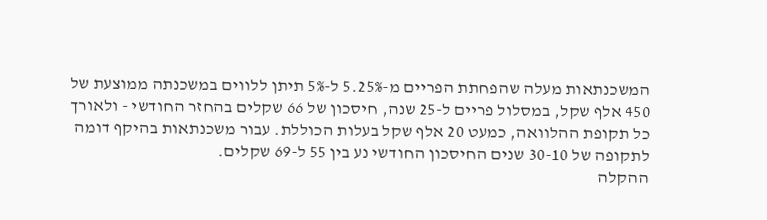המשכנתאות מעלה שהפחתת הפריים מ-5.25% ל-5% תיתן ללווים במשכנתה ממוצעת של 450 אלף שקל, במסלול פריים ל-25 שנה, חיסכון של 66 שקלים בהחזר החודשי - ולאורך כל תקופת ההלוואה, כמעט 20 אלף שקל בעלות הכוללת. עבור משכנתאות בהיקף דומה לתקופה של 30-10 שנים החיסכון החודשי נע בין 55 ל-69 שקלים.
ההקלה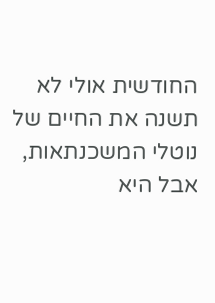החודשית אולי לא תשנה את החיים של נוטלי המשכנתאות, אבל היא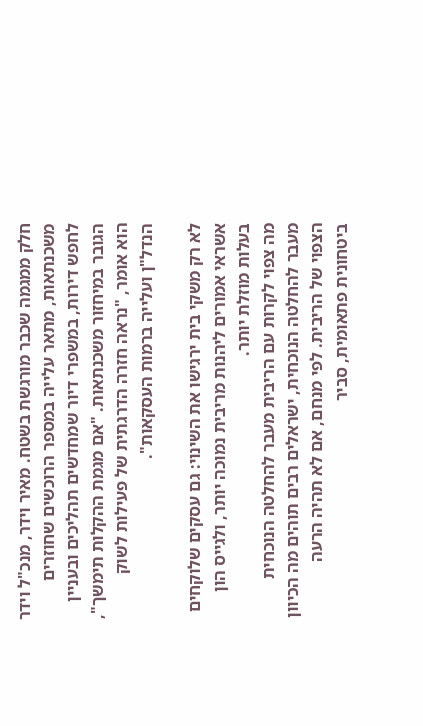חלק ממגמה שכבר מורגשת בשטח. מאיר וידר, מנכ"ל וידר משכנתאות, מתאר עלייה במספר הרוכשים שחוזרים לחפש דירות, במשפרי דיור שמחדשים תהליכים ובעניין הגובר במיחזור משכנתאות. "אם מגמת ההקלות תימשך", הוא אומר, "נראה חזרה הדרגתית של פעילות לשוק הנדל"ן ועלייה ברמות העסקאות".

לא רק משקי בית ירגישו את השינוי: גם עסקים שלוקחים אשראי אמורים ליהנות מריבית נמוכה יותר, ולגייס הון בעלות מוזלת יותר.
מה צפוי לקרות עם הריבית מעבר להחלטה הנוכחית
מעבר להחלטה הנוכחית, ישראלים רבים תוהים מה הכיוון הצפוי של הריבית. לפי מנחם, אם לא תהיה הרעה ביטחונית פתאומית, סביר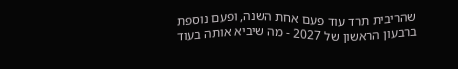שהריבית תרד עוד פעם אחת השנה, ופעם נוספת ברבעון הראשון של 2027 - מה שיביא אותה בעוד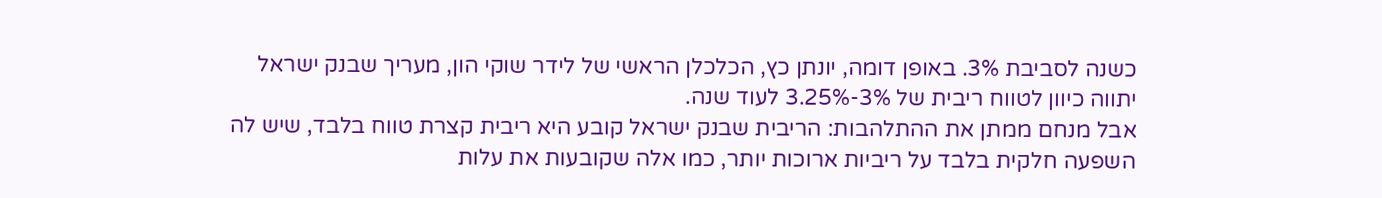כשנה לסביבת 3%. באופן דומה, יונתן כץ, הכלכלן הראשי של לידר שוקי הון, מעריך שבנק ישראל יתווה כיוון לטווח ריבית של 3%-3.25% לעוד שנה.
אבל מנחם ממתן את ההתלהבות: הריבית שבנק ישראל קובע היא ריבית קצרת טווח בלבד, שיש לה השפעה חלקית בלבד על ריביות ארוכות יותר, כמו אלה שקובעות את עלות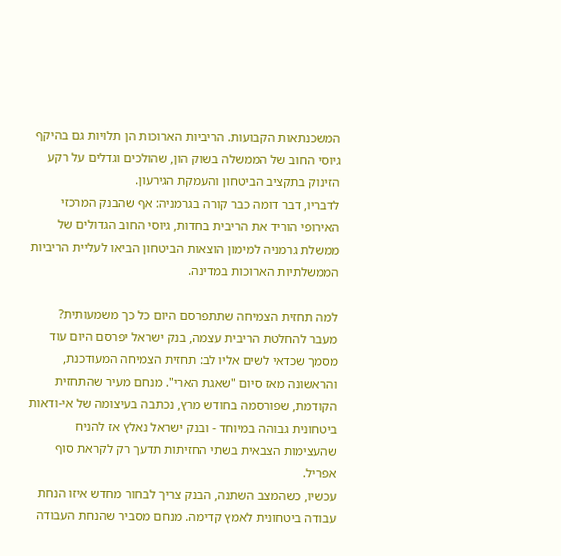המשכנתאות הקבועות. הריביות הארוכות הן תלויות גם בהיקף גיוסי החוב של הממשלה בשוק הון, שהולכים וגדלים על רקע הזינוק בתקציב הביטחון והעמקת הגירעון.
לדבריו, דבר דומה כבר קורה בגרמניה: אף שהבנק המרכזי האירופי הוריד את הריבית בחדות, גיוסי החוב הגדולים של ממשלת גרמניה למימון הוצאות הביטחון הביאו לעליית הריביות הממשלתיות הארוכות במדינה.

למה תחזית הצמיחה שתתפרסם היום כל כך משמעותית?
מעבר להחלטת הריבית עצמה, בנק ישראל יפרסם היום עוד מסמך שכדאי לשים אליו לב: תחזית הצמיחה המעודכנת, והראשונה מאז סיום "שאגת הארי". מנחם מעיר שהתחזית הקודמת, שפורסמה בחודש מרץ, נכתבה בעיצומה של אי-ודאות ביטחונית גבוהה במיוחד - ובנק ישראל נאלץ אז להניח שהעצימות הצבאית בשתי החזיתות תדעך רק לקראת סוף אפריל.
עכשיו, כשהמצב השתנה, הבנק צריך לבחור מחדש איזו הנחת עבודה ביטחונית לאמץ קדימה. מנחם מסביר שהנחת העבודה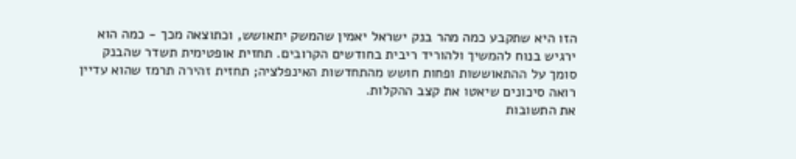הזו היא שתקבע כמה מהר בנק ישראל יאמין שהמשק יתאושש, וכתוצאה מכך - כמה הוא ירגיש בנוח להמשיך ולהוריד ריבית בחודשים הקרובים. תחזית אופטימית תשדר שהבנק סומך על ההתאוששות ופחות חושש מהתחדשות האינפלציה; תחזית זהירה תרמז שהוא עדיין רואה סיכונים שיאטו את קצב ההקלות.
את התשובות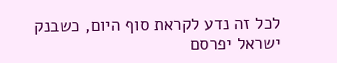לכל זה נדע לקראת סוף היום, כשבנק ישראל יפרסם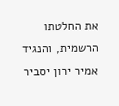את החלטתו הרשמית, והנגיד אמיר ירון יסביר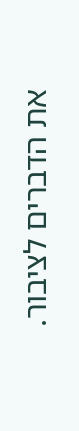את הדברים לציבור.